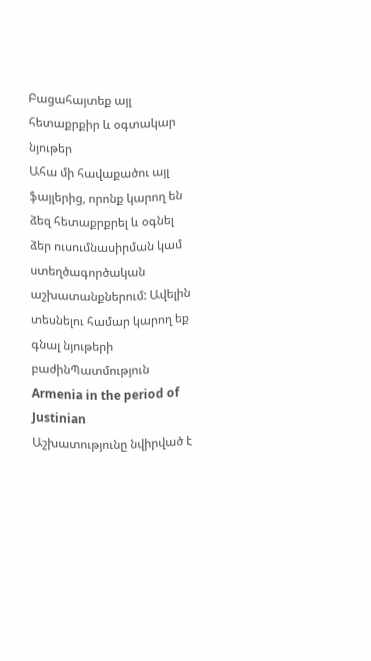Բացահայտեք այլ հետաքրքիր և օգտակար նյութեր
Ահա մի հավաքածու այլ ֆայլերից, որոնք կարող են ձեզ հետաքրքրել և օգնել ձեր ուսումնասիրման կամ ստեղծագործական աշխատանքներում: Ավելին տեսնելու համար կարող եք գնալ նյութերի բաժինՊատմություն
Armenia in the period of Justinian
Աշխատությունը նվիրված է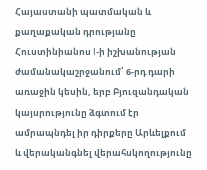Հայաստանի պատմական և քաղաքական դրությանը Հուստինիանոս I-ի իշխանության ժամանակաշրջանում՝ 6-րդ դարի առաջին կեսին, երբ Բյուզանդական կայսրությունը ձգտում էր ամրապնդել իր դիրքերը Արևելքում և վերականգնել վերահսկողությունը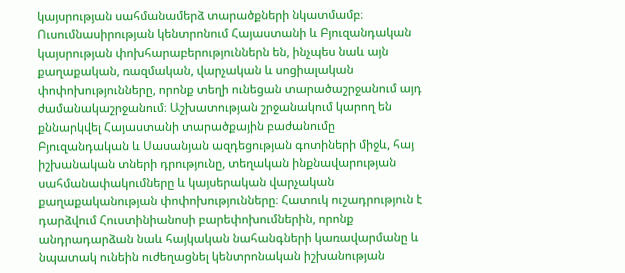կայսրության սահմանամերձ տարածքների նկատմամբ։ Ուսումնասիրության կենտրոնում Հայաստանի և Բյուզանդական կայսրության փոխհարաբերություններն են, ինչպես նաև այն քաղաքական, ռազմական, վարչական և սոցիալական փոփոխությունները, որոնք տեղի ունեցան տարածաշրջանում այդ ժամանակաշրջանում։ Աշխատության շրջանակում կարող են քննարկվել Հայաստանի տարածքային բաժանումը Բյուզանդական և Սասանյան ազդեցության գոտիների միջև, հայ իշխանական տների դրությունը, տեղական ինքնավարության սահմանափակումները և կայսերական վարչական քաղաքականության փոփոխությունները։ Հատուկ ուշադրություն է դարձվում Հուստինիանոսի բարեփոխումներին, որոնք անդրադարձան նաև հայկական նահանգների կառավարմանը և նպատակ ունեին ուժեղացնել կենտրոնական իշխանության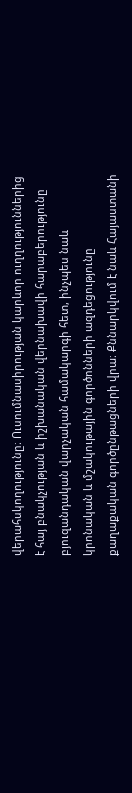վերահսկողությունը։ Ուսումնասիրության կարևոր ուղղություններից է հայ բնակչության և իշխանական վերնախավի հարաբերությունը բյուզանդական վարչական համակարգի հետ, ինչպես նաև կրոնական և մշակութային գործոնների ազդեցությունը քաղաքական գործընթացների վրա։ Քննարկվում է նաև Հայաստանի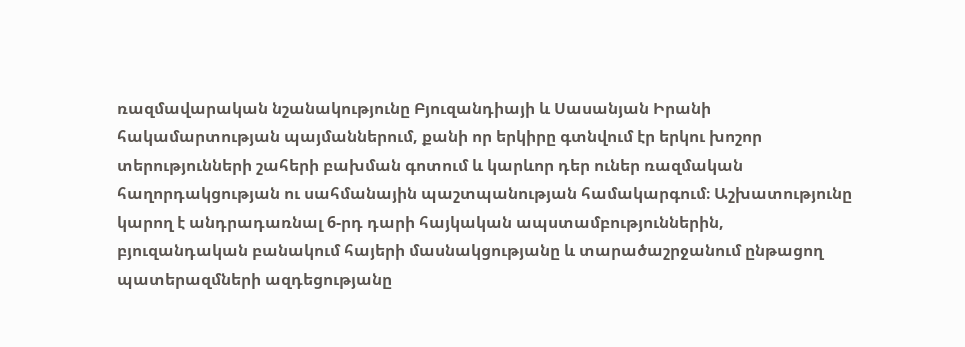ռազմավարական նշանակությունը Բյուզանդիայի և Սասանյան Իրանի հակամարտության պայմաններում, քանի որ երկիրը գտնվում էր երկու խոշոր տերությունների շահերի բախման գոտում և կարևոր դեր ուներ ռազմական հաղորդակցության ու սահմանային պաշտպանության համակարգում։ Աշխատությունը կարող է անդրադառնալ 6-րդ դարի հայկական ապստամբություններին, բյուզանդական բանակում հայերի մասնակցությանը և տարածաշրջանում ընթացող պատերազմների ազդեցությանը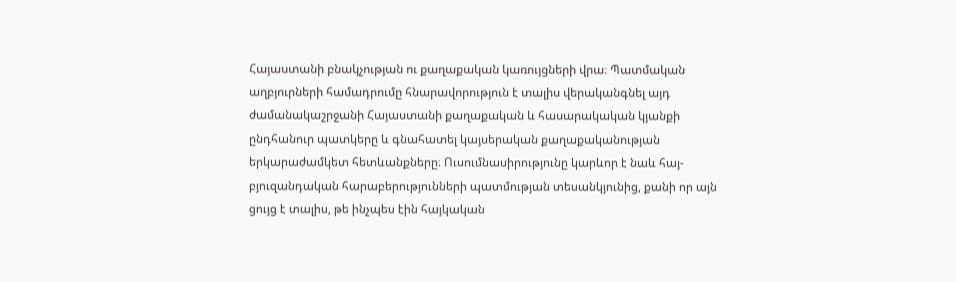Հայաստանի բնակչության ու քաղաքական կառույցների վրա։ Պատմական աղբյուրների համադրումը հնարավորություն է տալիս վերականգնել այդ ժամանակաշրջանի Հայաստանի քաղաքական և հասարակական կյանքի ընդհանուր պատկերը և գնահատել կայսերական քաղաքականության երկարաժամկետ հետևանքները։ Ուսումնասիրությունը կարևոր է նաև հայ-բյուզանդական հարաբերությունների պատմության տեսանկյունից, քանի որ այն ցույց է տալիս, թե ինչպես էին հայկական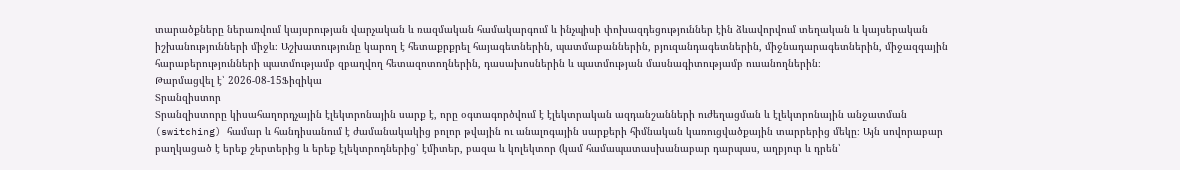տարածքները ներառվում կայսրության վարչական և ռազմական համակարգում և ինչպիսի փոխազդեցություններ էին ձևավորվում տեղական և կայսերական իշխանությունների միջև։ Աշխատությունը կարող է հետաքրքրել հայագետներին, պատմաբաններին, բյուզանդագետներին, միջնադարագետներին, միջազգային հարաբերությունների պատմությամբ զբաղվող հետազոտողներին, դասախոսներին և պատմության մասնագիտությամբ ուսանողներին։
Թարմացվել է՝ 2026-08-15Ֆիզիկա
Տրանզիստոր
Տրանզիստորը կիսահաղորդչային էլեկտրոնային սարք է, որը օգտագործվում է էլեկտրական ազդանշանների ուժեղացման և էլեկտրոնային անջատման (switching) համար և հանդիսանում է ժամանակակից բոլոր թվային ու անալոգային սարքերի հիմնական կառուցվածքային տարրերից մեկը։ Այն սովորաբար բաղկացած է երեք շերտերից և երեք էլեկտրոդներից՝ էմիտեր, բազա և կոլեկտոր (կամ համապատասխանաբար դարպաս, աղբյուր և դրեն՝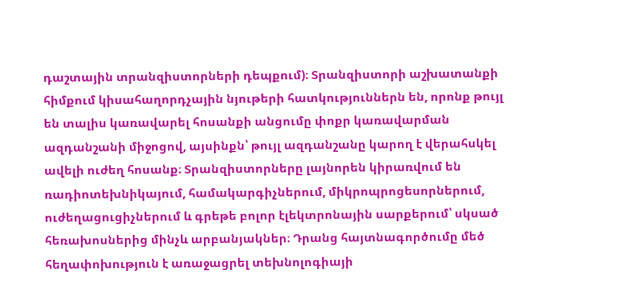դաշտային տրանզիստորների դեպքում)։ Տրանզիստորի աշխատանքի հիմքում կիսահաղորդչային նյութերի հատկություններն են, որոնք թույլ են տալիս կառավարել հոսանքի անցումը փոքր կառավարման ազդանշանի միջոցով, այսինքն՝ թույլ ազդանշանը կարող է վերահսկել ավելի ուժեղ հոսանք։ Տրանզիստորները լայնորեն կիրառվում են ռադիոտեխնիկայում, համակարգիչներում, միկրոպրոցեսորներում, ուժեղացուցիչներում և գրեթե բոլոր էլեկտրոնային սարքերում՝ սկսած հեռախոսներից մինչև արբանյակներ։ Դրանց հայտնագործումը մեծ հեղափոխություն է առաջացրել տեխնոլոգիայի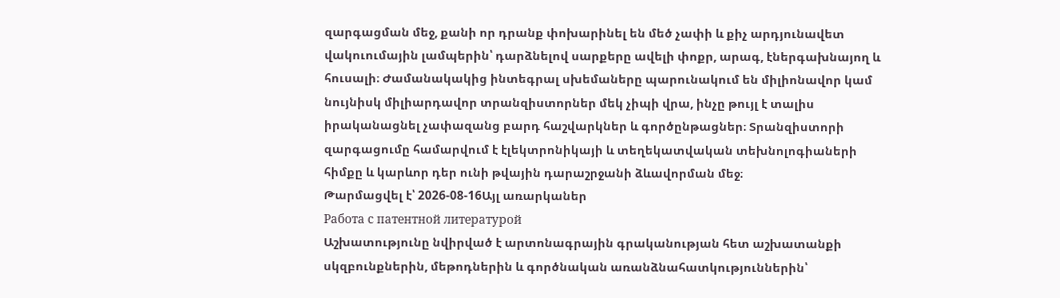զարգացման մեջ, քանի որ դրանք փոխարինել են մեծ չափի և քիչ արդյունավետ վակուումային լամպերին՝ դարձնելով սարքերը ավելի փոքր, արագ, էներգախնայող և հուսալի։ Ժամանակակից ինտեգրալ սխեմաները պարունակում են միլիոնավոր կամ նույնիսկ միլիարդավոր տրանզիստորներ մեկ չիպի վրա, ինչը թույլ է տալիս իրականացնել չափազանց բարդ հաշվարկներ և գործընթացներ։ Տրանզիստորի զարգացումը համարվում է էլեկտրոնիկայի և տեղեկատվական տեխնոլոգիաների հիմքը և կարևոր դեր ունի թվային դարաշրջանի ձևավորման մեջ։
Թարմացվել է՝ 2026-08-16Այլ առարկաներ
Работа с патентной литературой
Աշխատությունը նվիրված է արտոնագրային գրականության հետ աշխատանքի սկզբունքներին, մեթոդներին և գործնական առանձնահատկություններին՝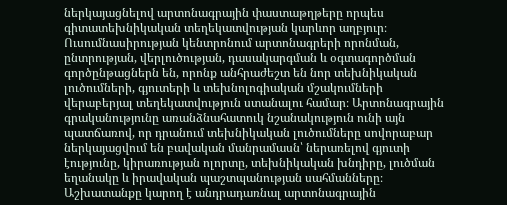ներկայացնելով արտոնագրային փաստաթղթերը որպես գիտատեխնիկական տեղեկատվության կարևոր աղբյուր։ Ուսումնասիրության կենտրոնում արտոնագրերի որոնման, ընտրության, վերլուծության, դասակարգման և օգտագործման գործընթացներն են, որոնք անհրաժեշտ են նոր տեխնիկական լուծումների, գյուտերի և տեխնոլոգիական մշակումների վերաբերյալ տեղեկատվություն ստանալու համար։ Արտոնագրային գրականությունը առանձնահատուկ նշանակություն ունի այն պատճառով, որ դրանում տեխնիկական լուծումները սովորաբար ներկայացվում են բավական մանրամասն՝ ներառելով գյուտի էությունը, կիրառության ոլորտը, տեխնիկական խնդիրը, լուծման եղանակը և իրավական պաշտպանության սահմանները։ Աշխատանքը կարող է անդրադառնալ արտոնագրային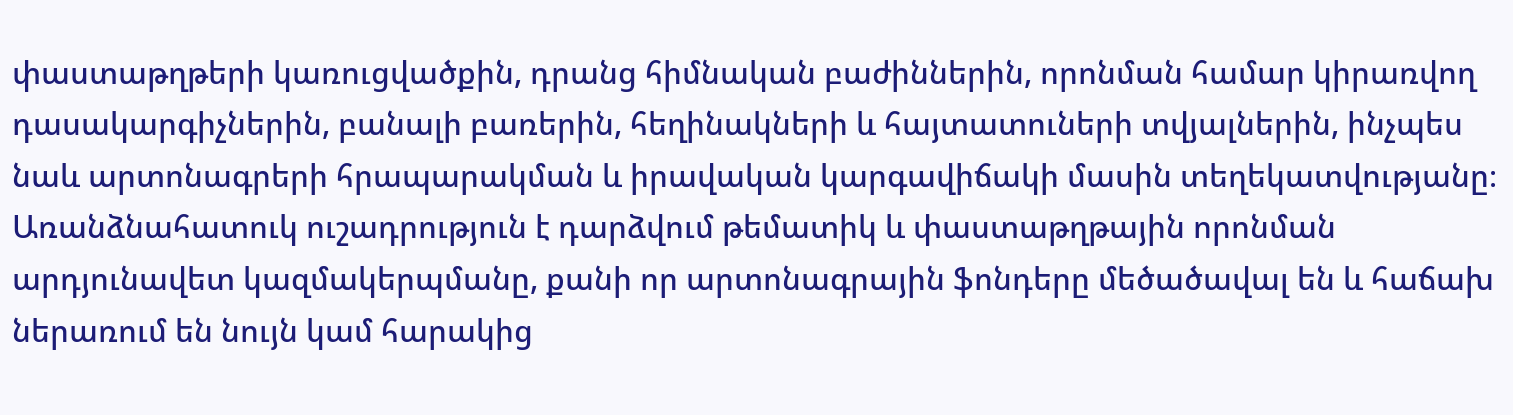փաստաթղթերի կառուցվածքին, դրանց հիմնական բաժիններին, որոնման համար կիրառվող դասակարգիչներին, բանալի բառերին, հեղինակների և հայտատուների տվյալներին, ինչպես նաև արտոնագրերի հրապարակման և իրավական կարգավիճակի մասին տեղեկատվությանը։ Առանձնահատուկ ուշադրություն է դարձվում թեմատիկ և փաստաթղթային որոնման արդյունավետ կազմակերպմանը, քանի որ արտոնագրային ֆոնդերը մեծածավալ են և հաճախ ներառում են նույն կամ հարակից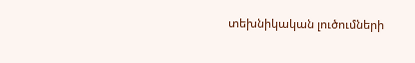տեխնիկական լուծումների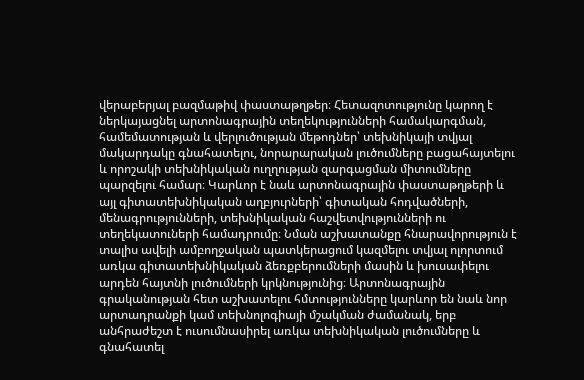վերաբերյալ բազմաթիվ փաստաթղթեր։ Հետազոտությունը կարող է ներկայացնել արտոնագրային տեղեկությունների համակարգման, համեմատության և վերլուծության մեթոդներ՝ տեխնիկայի տվյալ մակարդակը գնահատելու, նորարարական լուծումները բացահայտելու և որոշակի տեխնիկական ուղղության զարգացման միտումները պարզելու համար։ Կարևոր է նաև արտոնագրային փաստաթղթերի և այլ գիտատեխնիկական աղբյուրների՝ գիտական հոդվածների, մենագրությունների, տեխնիկական հաշվետվությունների ու տեղեկատուների համադրումը։ Նման աշխատանքը հնարավորություն է տալիս ավելի ամբողջական պատկերացում կազմելու տվյալ ոլորտում առկա գիտատեխնիկական ձեռքբերումների մասին և խուսափելու արդեն հայտնի լուծումների կրկնությունից։ Արտոնագրային գրականության հետ աշխատելու հմտությունները կարևոր են նաև նոր արտադրանքի կամ տեխնոլոգիայի մշակման ժամանակ, երբ անհրաժեշտ է ուսումնասիրել առկա տեխնիկական լուծումները և գնահատել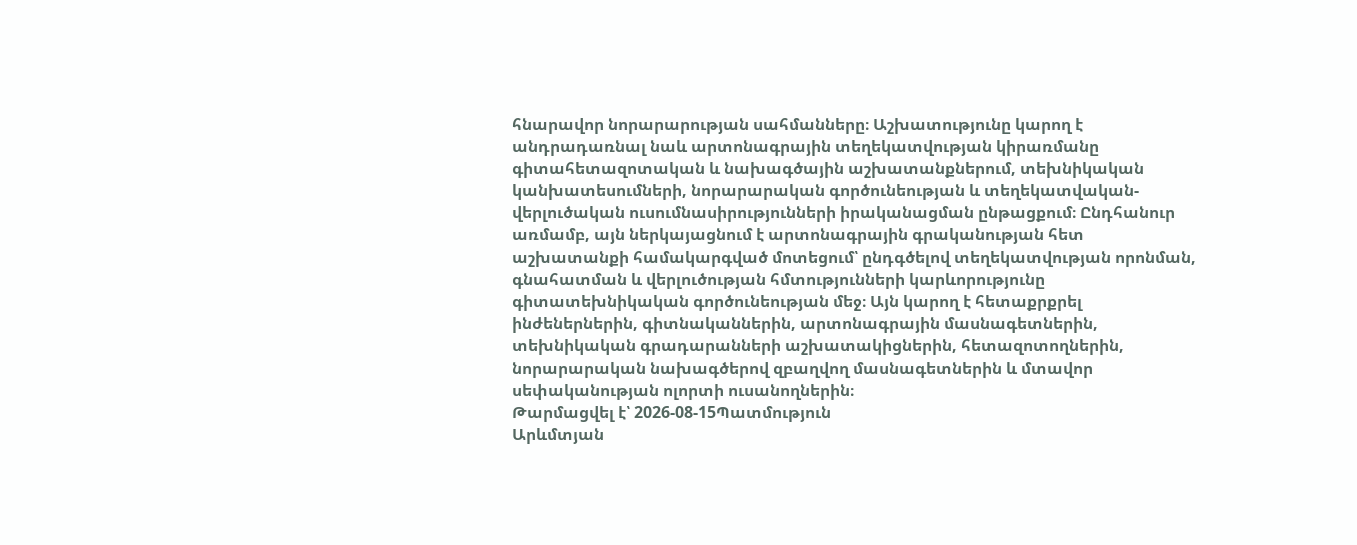հնարավոր նորարարության սահմանները։ Աշխատությունը կարող է անդրադառնալ նաև արտոնագրային տեղեկատվության կիրառմանը գիտահետազոտական և նախագծային աշխատանքներում, տեխնիկական կանխատեսումների, նորարարական գործունեության և տեղեկատվական-վերլուծական ուսումնասիրությունների իրականացման ընթացքում։ Ընդհանուր առմամբ, այն ներկայացնում է արտոնագրային գրականության հետ աշխատանքի համակարգված մոտեցում՝ ընդգծելով տեղեկատվության որոնման, գնահատման և վերլուծության հմտությունների կարևորությունը գիտատեխնիկական գործունեության մեջ։ Այն կարող է հետաքրքրել ինժեներներին, գիտնականներին, արտոնագրային մասնագետներին, տեխնիկական գրադարանների աշխատակիցներին, հետազոտողներին, նորարարական նախագծերով զբաղվող մասնագետներին և մտավոր սեփականության ոլորտի ուսանողներին։
Թարմացվել է՝ 2026-08-15Պատմություն
Արևմտյան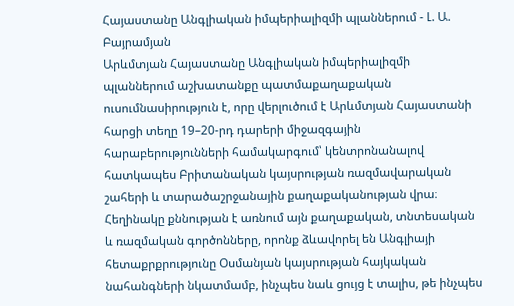Հայաստանը Անգլիական իմպերիալիզմի պլաններում - Լ. Ա. Բայրամյան
Արևմտյան Հայաստանը Անգլիական իմպերիալիզմի պլաններում աշխատանքը պատմաքաղաքական ուսումնասիրություն է, որը վերլուծում է Արևմտյան Հայաստանի հարցի տեղը 19–20-րդ դարերի միջազգային հարաբերությունների համակարգում՝ կենտրոնանալով հատկապես Բրիտանական կայսրության ռազմավարական շահերի և տարածաշրջանային քաղաքականության վրա։ Հեղինակը քննության է առնում այն քաղաքական, տնտեսական և ռազմական գործոնները, որոնք ձևավորել են Անգլիայի հետաքրքրությունը Օսմանյան կայսրության հայկական նահանգների նկատմամբ, ինչպես նաև ցույց է տալիս, թե ինչպես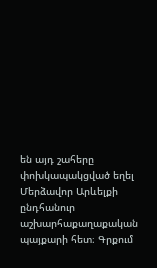են այդ շահերը փոխկապակցված եղել Մերձավոր Արևելքի ընդհանուր աշխարհաքաղաքական պայքարի հետ։ Գրքում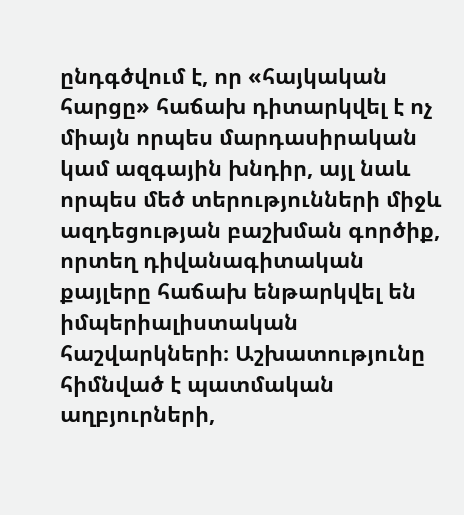ընդգծվում է, որ «հայկական հարցը» հաճախ դիտարկվել է ոչ միայն որպես մարդասիրական կամ ազգային խնդիր, այլ նաև որպես մեծ տերությունների միջև ազդեցության բաշխման գործիք, որտեղ դիվանագիտական քայլերը հաճախ ենթարկվել են իմպերիալիստական հաշվարկների։ Աշխատությունը հիմնված է պատմական աղբյուրների,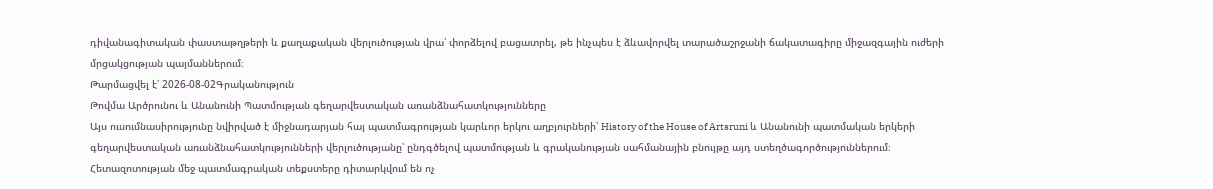դիվանագիտական փաստաթղթերի և քաղաքական վերլուծության վրա՝ փորձելով բացատրել, թե ինչպես է ձևավորվել տարածաշրջանի ճակատագիրը միջազգային ուժերի մրցակցության պայմաններում։
Թարմացվել է՝ 2026-08-02Գրականություն
Թովմա Արծրունու և Անանունի Պատմության գեղարվեստական առանձնահատկությունները
Այս ուսումնասիրությունը նվիրված է միջնադարյան հայ պատմագրության կարևոր երկու աղբյուրների՝ History of the House of Artsruni և Անանունի պատմական երկերի գեղարվեստական առանձնահատկությունների վերլուծությանը՝ ընդգծելով պատմության և գրականության սահմանային բնույթը այդ ստեղծագործություններում։ Հետազոտության մեջ պատմագրական տեքստերը դիտարկվում են ոչ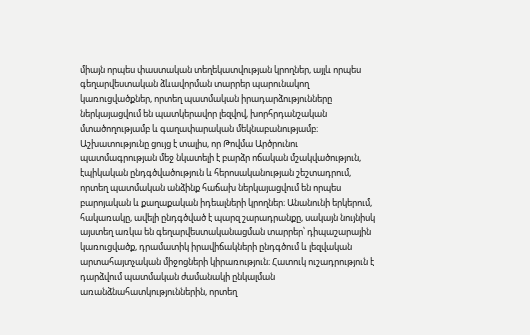միայն որպես փաստական տեղեկատվության կրողներ, այլև որպես գեղարվեստական ձևավորման տարրեր պարունակող կառուցվածքներ, որտեղ պատմական իրադարձությունները ներկայացվում են պատկերավոր լեզվով, խորհրդանշական մտածողությամբ և գաղափարական մեկնաբանությամբ։ Աշխատությունը ցույց է տալիս, որ Թովմա Արծրունու պատմագրության մեջ նկատելի է բարձր ոճական մշակվածություն, էպիկական ընդգծվածություն և հերոսականության շեշտադրում, որտեղ պատմական անձինք հաճախ ներկայացվում են որպես բարոյական և քաղաքական իդեալների կրողներ։ Անանունի երկերում, հակառակը, ավելի ընդգծված է պարզ շարադրանքը, սակայն նույնիսկ այստեղ առկա են գեղարվեստականացման տարրեր՝ դիպաշարային կառուցվածք, դրամատիկ իրավիճակների ընդգծում և լեզվական արտահայտչական միջոցների կիրառություն։ Հատուկ ուշադրություն է դարձվում պատմական ժամանակի ընկալման առանձնահատկություններին, որտեղ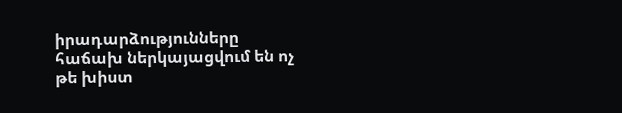իրադարձությունները հաճախ ներկայացվում են ոչ թե խիստ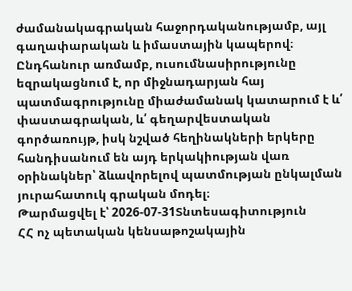ժամանակագրական հաջորդականությամբ, այլ գաղափարական և իմաստային կապերով։ Ընդհանուր առմամբ, ուսումնասիրությունը եզրակացնում է, որ միջնադարյան հայ պատմագրությունը միաժամանակ կատարում է և՛ փաստագրական, և՛ գեղարվեստական գործառույթ, իսկ նշված հեղինակների երկերը հանդիսանում են այդ երկակիության վառ օրինակներ՝ ձևավորելով պատմության ընկալման յուրահատուկ գրական մոդել։
Թարմացվել է՝ 2026-07-31Տնտեսագիտություն
ՀՀ ոչ պետական կենսաթոշակային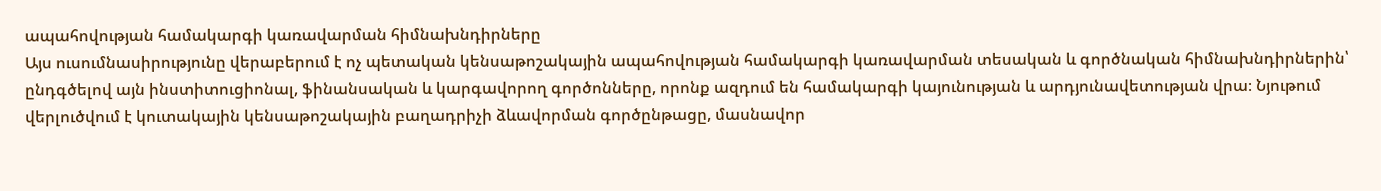ապահովության համակարգի կառավարման հիմնախնդիրները
Այս ուսումնասիրությունը վերաբերում է ոչ պետական կենսաթոշակային ապահովության համակարգի կառավարման տեսական և գործնական հիմնախնդիրներին՝ ընդգծելով այն ինստիտուցիոնալ, ֆինանսական և կարգավորող գործոնները, որոնք ազդում են համակարգի կայունության և արդյունավետության վրա։ Նյութում վերլուծվում է կուտակային կենսաթոշակային բաղադրիչի ձևավորման գործընթացը, մասնավոր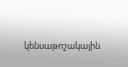կենսաթոշակային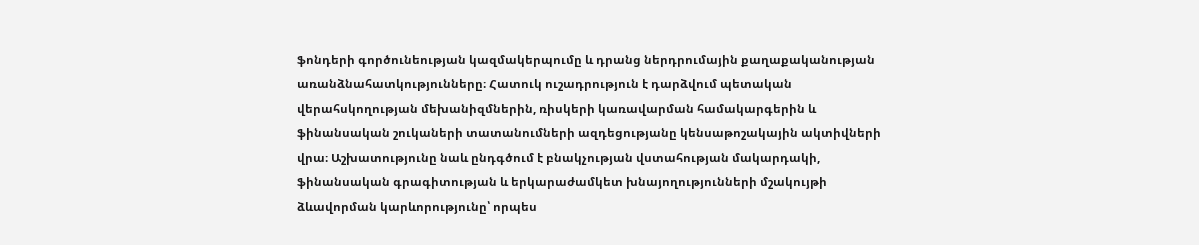ֆոնդերի գործունեության կազմակերպումը և դրանց ներդրումային քաղաքականության առանձնահատկությունները։ Հատուկ ուշադրություն է դարձվում պետական վերահսկողության մեխանիզմներին, ռիսկերի կառավարման համակարգերին և ֆինանսական շուկաների տատանումների ազդեցությանը կենսաթոշակային ակտիվների վրա։ Աշխատությունը նաև ընդգծում է բնակչության վստահության մակարդակի, ֆինանսական գրագիտության և երկարաժամկետ խնայողությունների մշակույթի ձևավորման կարևորությունը՝ որպես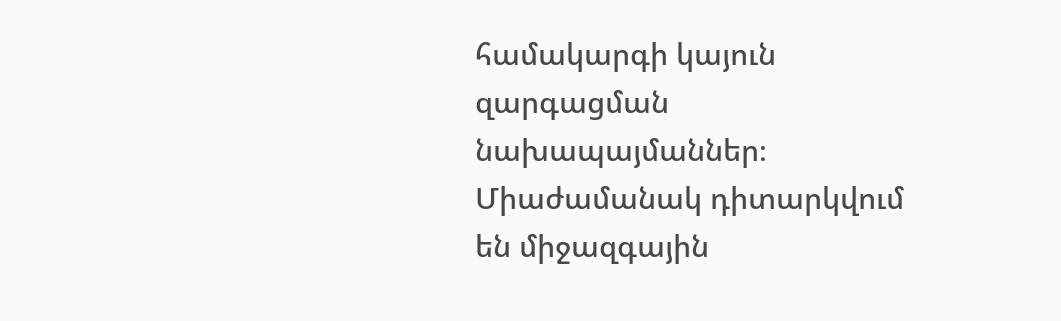համակարգի կայուն զարգացման նախապայմաններ։ Միաժամանակ դիտարկվում են միջազգային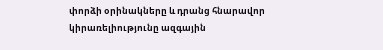փորձի օրինակները և դրանց հնարավոր կիրառելիությունը ազգային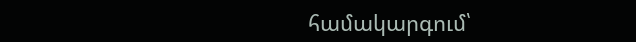համակարգում՝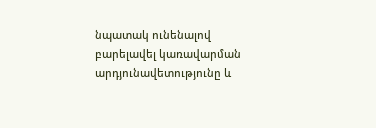նպատակ ունենալով բարելավել կառավարման արդյունավետությունը և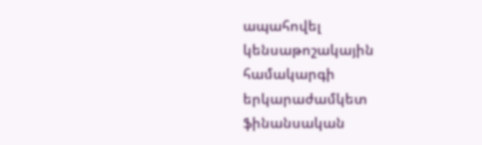ապահովել կենսաթոշակային համակարգի երկարաժամկետ ֆինանսական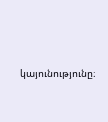կայունությունը։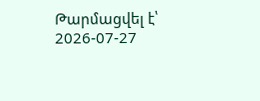Թարմացվել է՝ 2026-07-27